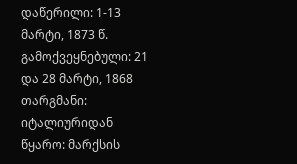დაწერილი: 1-13 მარტი, 1873 წ.
გამოქვეყნებული: 21 და 28 მარტი, 1868
თარგმანი: იტალიურიდან
წყარო: მარქსის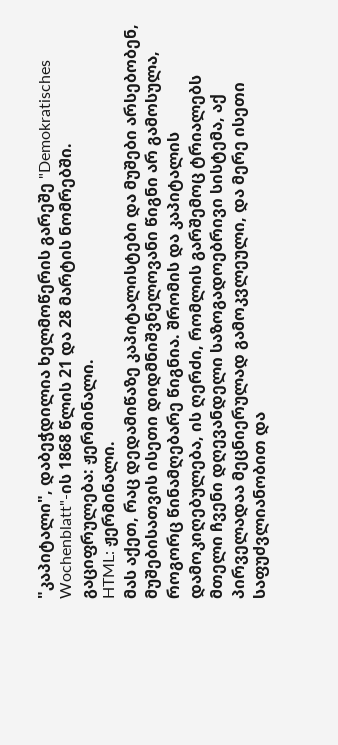"კაპიტალი", დაბეჭდილია ხელმოწერის გარეშე "Demokratisches Wochenblatt"-ის 1868 წლის 21 და 28 მარტის ნომრებში.
გაციფრულება: ჟერმინალი.
HTML: ჟერმინალი.
მას აქეთ, რაც დედამიწაზე კაპიტალისტები და მუშები არსებობენ, მუშებისათვის ისეთი დიდმნიშვნელოვანი წიგნი არ გამოსულა, როგორც წინამღებარე წიგნია. შრომის და კაპიტალის დამოკიღებულება, ის ღერძი, რომლის გარშემოც ტრიალებს მთელი ჩვენი დღევანდელი საზოგადოებრივი სისტემა, აქ პირველადაა მეცნიერულად გამოკვლეული, და მერე ისეთი საფუძვლიანობით და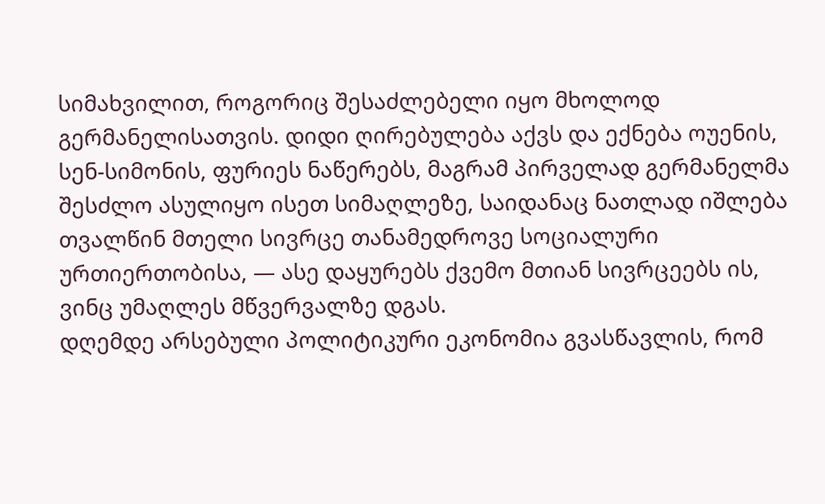სიმახვილით, როგორიც შესაძლებელი იყო მხოლოდ გერმანელისათვის. დიდი ღირებულება აქვს და ექნება ოუენის, სენ-სიმონის, ფურიეს ნაწერებს, მაგრამ პირველად გერმანელმა შესძლო ასულიყო ისეთ სიმაღლეზე, საიდანაც ნათლად იშლება თვალწინ მთელი სივრცე თანამედროვე სოციალური ურთიერთობისა, — ასე დაყურებს ქვემო მთიან სივრცეებს ის, ვინც უმაღლეს მწვერვალზე დგას.
დღემდე არსებული პოლიტიკური ეკონომია გვასწავლის, რომ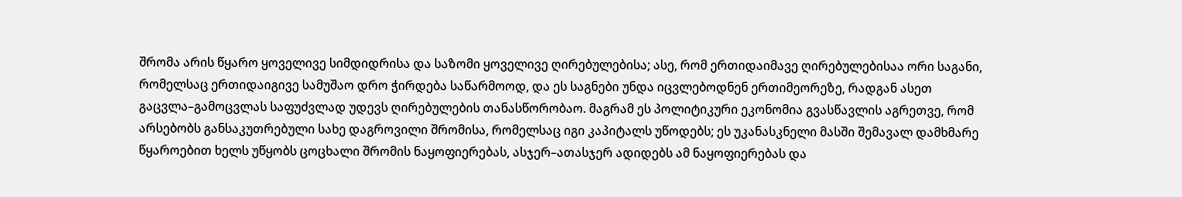შრომა არის წყარო ყოველივე სიმდიდრისა და საზომი ყოველივე ღირებულებისა; ასე, რომ ერთიდაიმავე ღირებულებისაა ორი საგანი, რომელსაც ერთიდაიგივე სამუშაო დრო ჭირდება საწარმოოდ, და ეს საგნები უნდა იცვლებოდნენ ერთიმეორეზე, რადგან ასეთ გაცვლა–გამოცვლას საფუძვლად უდევს ღირებულების თანასწორობაო. მაგრამ ეს პოლიტიკური ეკონომია გვასწავლის აგრეთვე, რომ არსებობს განსაკუთრებული სახე დაგროვილი შრომისა, რომელსაც იგი კაპიტალს უწოდებს; ეს უკანასკნელი მასში შემავალ დამხმარე წყაროებით ხელს უწყობს ცოცხალი შრომის ნაყოფიერებას, ასჯერ–ათასჯერ ადიდებს ამ ნაყოფიერებას და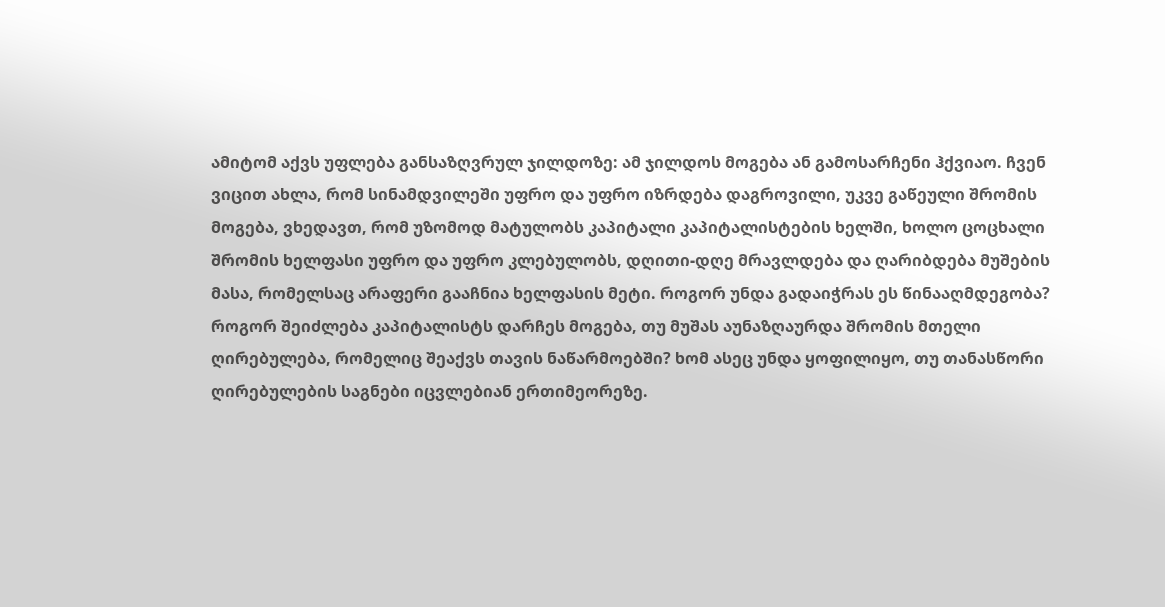ამიტომ აქვს უფლება განსაზღვრულ ჯილდოზე: ამ ჯილდოს მოგება ან გამოსარჩენი ჰქვიაო. ჩვენ ვიცით ახლა, რომ სინამდვილეში უფრო და უფრო იზრდება დაგროვილი, უკვე გაწეული შრომის მოგება, ვხედავთ, რომ უზომოდ მატულობს კაპიტალი კაპიტალისტების ხელში, ხოლო ცოცხალი შრომის ხელფასი უფრო და უფრო კლებულობს, დღითი-დღე მრავლდება და ღარიბდება მუშების მასა, რომელსაც არაფერი გააჩნია ხელფასის მეტი. როგორ უნდა გადაიჭრას ეს წინააღმდეგობა? როგორ შეიძლება კაპიტალისტს დარჩეს მოგება, თუ მუშას აუნაზღაურდა შრომის მთელი ღირებულება, რომელიც შეაქვს თავის ნაწარმოებში? ხომ ასეც უნდა ყოფილიყო, თუ თანასწორი ღირებულების საგნები იცვლებიან ერთიმეორეზე.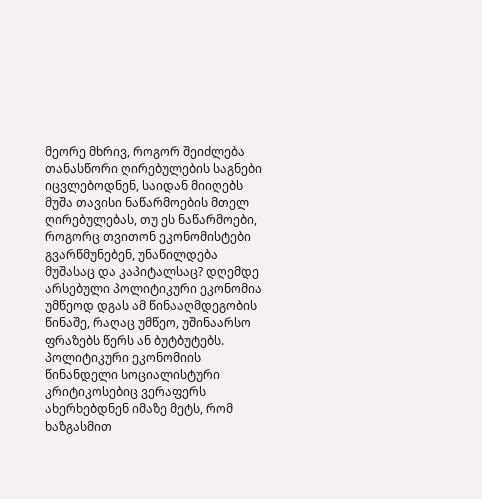მეორე მხრივ, როგორ შეიძლება თანასწორი ღირებულების საგნები იცვლებოდნენ, საიდან მიიღებს მუშა თავისი ნაწარმოების მთელ ღირებულებას, თუ ეს ნაწარმოები, როგორც თვითონ ეკონომისტები გვარწმუნებენ, უნაწილდება მუშასაც და კაპიტალსაც? დღემდე არსებული პოლიტიკური ეკონომია უმწეოდ დგას ამ წინააღმდეგობის წინაშე, რაღაც უმწეო, უშინაარსო ფრაზებს წერს ან ბუტბუტებს. პოლიტიკური ეკონომიის წინანდელი სოციალისტური კრიტიკოსებიც ვერაფერს ახერხებდნენ იმაზე მეტს, რომ ხაზგასმით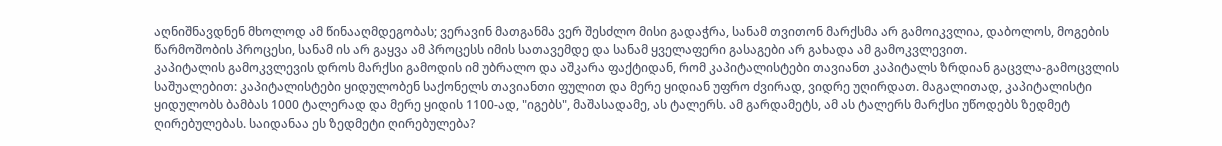აღნიშნავდნენ მხოლოდ ამ წინააღმდეგობას; ვერავინ მათგანმა ვერ შესძლო მისი გადაჭრა, სანამ თვითონ მარქსმა არ გამოიკვლია, დაბოლოს, მოგების წარმოშობის პროცესი, სანამ ის არ გაყვა ამ პროცესს იმის სათავემდე და სანამ ყველაფერი გასაგები არ გახადა ამ გამოკვლევით.
კაპიტალის გამოკვლევის დროს მარქსი გამოდის იმ უბრალო და აშკარა ფაქტიდან, რომ კაპიტალისტები თავიანთ კაპიტალს ზრდიან გაცვლა-გამოცვლის საშუალებით: კაპიტალისტები ყიდულობენ საქონელს თავიანთი ფულით და მერე ყიდიან უფრო ძვირად, ვიდრე უღირდათ. მაგალითად, კაპიტალისტი ყიდულობს ბამბას 1000 ტალერად და მერე ყიდის 1100-ად, "იგებს", მაშასადამე, ას ტალერს. ამ გარდამეტს, ამ ას ტალერს მარქსი უწოდებს ზედმეტ ღირებულებას. საიდანაა ეს ზედმეტი ღირებულება?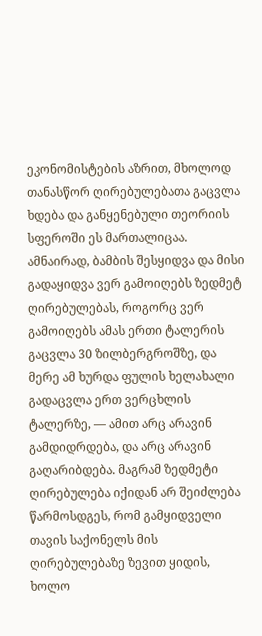ეკონომისტების აზრით, მხოლოდ თანასწორ ღირებულებათა გაცვლა ხდება და განყენებული თეორიის სფეროში ეს მართალიცაა. ამნაირად, ბამბის შესყიდვა და მისი გადაყიდვა ვერ გამოიღებს ზედმეტ ღირებულებას, როგორც ვერ გამოიღებს ამას ერთი ტალერის გაცვლა 30 ზილბერგროშზე, და მერე ამ ხურდა ფულის ხელახალი გადაცვლა ერთ ვერცხლის ტალერზე, — ამით არც არავინ გამდიდრდება, და არც არავინ გაღარიბდება. მაგრამ ზედმეტი ღირებულება იქიდან არ შეიძლება წარმოსდგეს, რომ გამყიდველი თავის საქონელს მის ღირებულებაზე ზევით ყიდის, ხოლო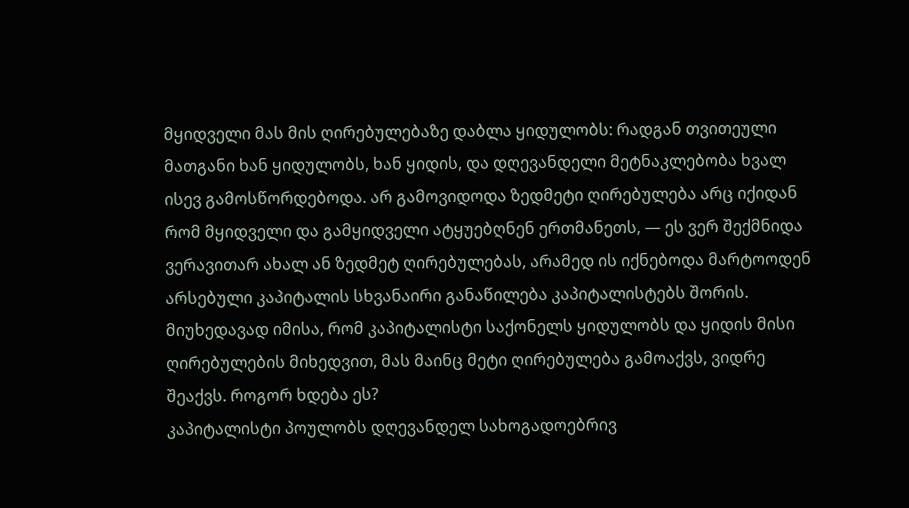მყიდველი მას მის ღირებულებაზე დაბლა ყიდულობს: რადგან თვითეული მათგანი ხან ყიდულობს, ხან ყიდის, და დღევანდელი მეტნაკლებობა ხვალ ისევ გამოსწორდებოდა. არ გამოვიდოდა ზედმეტი ღირებულება არც იქიდან რომ მყიდველი და გამყიდველი ატყუებღნენ ერთმანეთს, — ეს ვერ შექმნიდა ვერავითარ ახალ ან ზედმეტ ღირებულებას, არამედ ის იქნებოდა მარტოოდენ არსებული კაპიტალის სხვანაირი განაწილება კაპიტალისტებს შორის. მიუხედავად იმისა, რომ კაპიტალისტი საქონელს ყიდულობს და ყიდის მისი ღირებულების მიხედვით, მას მაინც მეტი ღირებულება გამოაქვს, ვიდრე შეაქვს. როგორ ხდება ეს?
კაპიტალისტი პოულობს დღევანდელ სახოგადოებრივ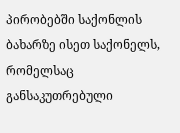პირობებში საქონლის ბახარზე ისეთ საქონელს, რომელსაც განსაკუთრებული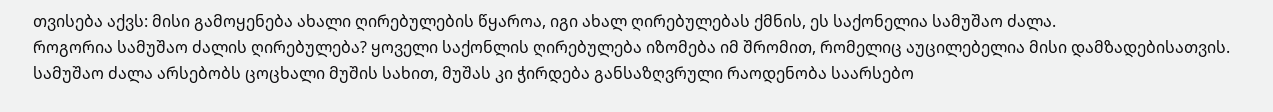თვისება აქვს: მისი გამოყენება ახალი ღირებულების წყაროა, იგი ახალ ღირებულებას ქმნის, ეს საქონელია სამუშაო ძალა.
როგორია სამუშაო ძალის ღირებულება? ყოველი საქონლის ღირებულება იზომება იმ შრომით, რომელიც აუცილებელია მისი დამზადებისათვის. სამუშაო ძალა არსებობს ცოცხალი მუშის სახით, მუშას კი ჭირდება განსაზღვრული რაოდენობა საარსებო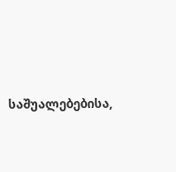საშუალებებისა,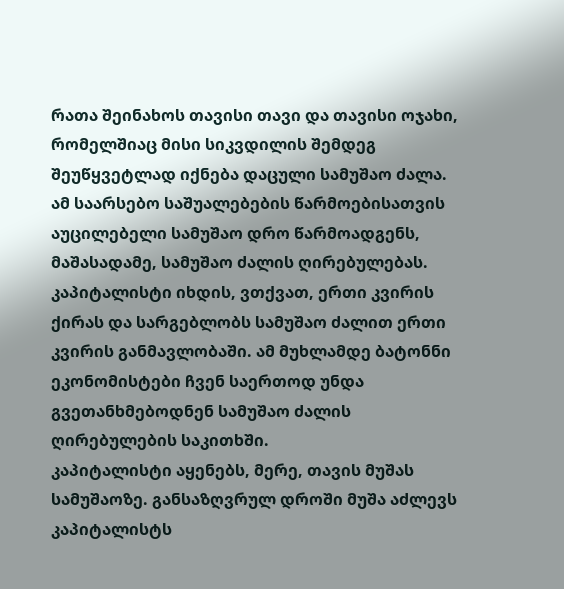რათა შეინახოს თავისი თავი და თავისი ოჯახი, რომელშიაც მისი სიკვდილის შემდეგ შეუწყვეტლად იქნება დაცული სამუშაო ძალა. ამ საარსებო საშუალებების წარმოებისათვის აუცილებელი სამუშაო დრო წარმოადგენს, მაშასადამე, სამუშაო ძალის ღირებულებას. კაპიტალისტი იხდის, ვთქვათ, ერთი კვირის ქირას და სარგებლობს სამუშაო ძალით ერთი კვირის განმავლობაში. ამ მუხლამდე ბატონნი ეკონომისტები ჩვენ საერთოდ უნდა გვეთანხმებოდნენ სამუშაო ძალის ღირებულების საკითხში.
კაპიტალისტი აყენებს, მერე, თავის მუშას სამუშაოზე. განსაზღვრულ დროში მუშა აძლევს კაპიტალისტს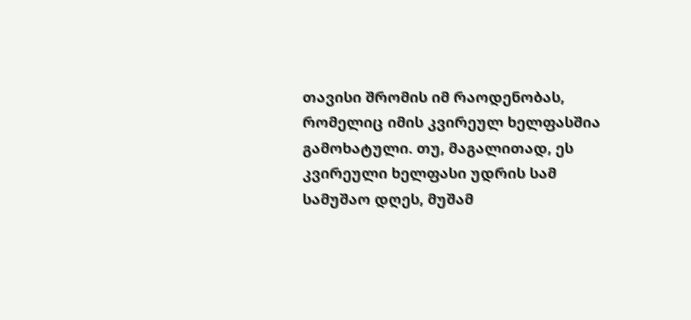თავისი შრომის იმ რაოდენობას, რომელიც იმის კვირეულ ხელფასშია გამოხატული. თუ, მაგალითად, ეს კვირეული ხელფასი უდრის სამ სამუშაო დღეს, მუშამ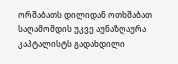ორშაბათს დილიდან ოთხშაბათ საღამომდის უკვე აუნაზღაურა კაპტალისტს გადახდილი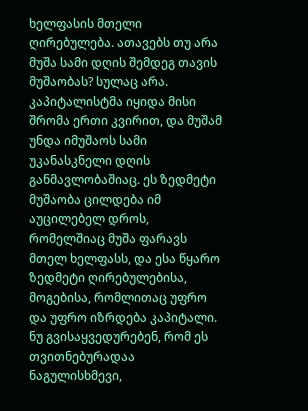ხელფასის მთელი ღირებულება. ათავებს თუ არა მუშა სამი დღის შემდეგ თავის მუშაობას? სულაც არა. კაპიტალისტმა იყიდა მისი შრომა ერთი კვირით, და მუშამ უნდა იმუშაოს სამი უკანასკნელი დღის განმავლობაშიაც. ეს ზედმეტი მუშაობა ცილდება იმ აუცილებელ დროს, რომელშიაც მუშა ფარავს მთელ ხელფასს, და ესა წყარო ზედმეტი ღირებულებისა, მოგებისა, რომლითაც უფრო და უფრო იზრდება კაპიტალი.
ნუ გვისაყვედურებენ, რომ ეს თვითნებურადაა ნაგულისხმევი,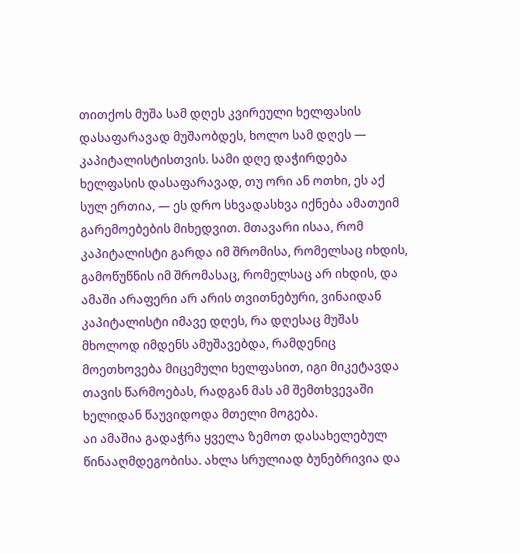თითქოს მუშა სამ დღეს კვირეული ხელფასის დასაფარავად მუშაობდეს, ხოლო სამ დღეს — კაპიტალისტისთვის. სამი დღე დაჭირდება ხელფასის დასაფარავად, თუ ორი ან ოთხი, ეს აქ სულ ერთია, — ეს დრო სხვადასხვა იქნება ამათუიმ გარემოებების მიხედვით. მთავარი ისაა, რომ კაპიტალისტი გარდა იმ შრომისა, რომელსაც იხდის, გამოწუწნის იმ შრომასაც, რომელსაც არ იხდის, და ამაში არაფერი არ არის თვითნებური, ვინაიდან კაპიტალისტი იმავე დღეს, რა დღესაც მუშას მხოლოდ იმდენს ამუშავებდა, რამდენიც მოეთხოვება მიცემული ხელფასით, იგი მიკეტავდა თავის წარმოებას, რადგან მას ამ შემთხვევაში ხელიდან წაუვიდოდა მთელი მოგება.
აი ამაშია გადაჭრა ყველა ზემოთ დასახელებულ წინააღმდეგობისა. ახლა სრულიად ბუნებრივია და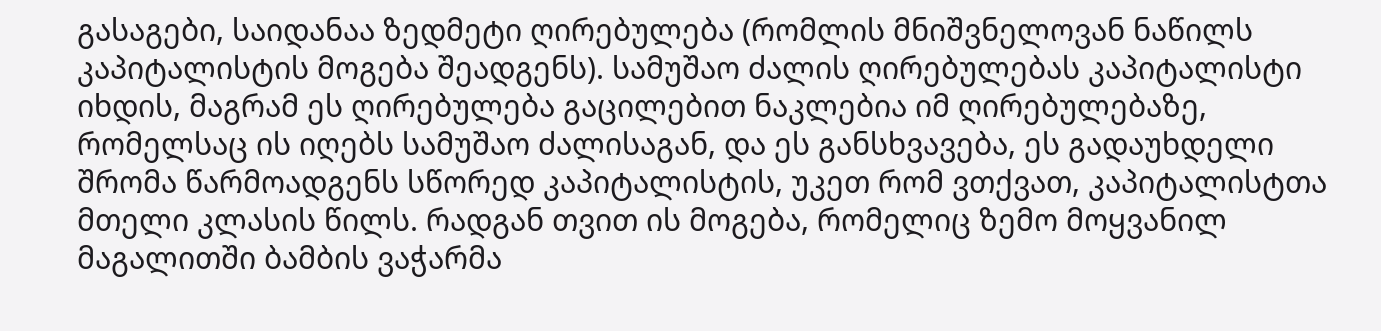გასაგები, საიდანაა ზედმეტი ღირებულება (რომლის მნიშვნელოვან ნაწილს კაპიტალისტის მოგება შეადგენს). სამუშაო ძალის ღირებულებას კაპიტალისტი იხდის, მაგრამ ეს ღირებულება გაცილებით ნაკლებია იმ ღირებულებაზე, რომელსაც ის იღებს სამუშაო ძალისაგან, და ეს განსხვავება, ეს გადაუხდელი შრომა წარმოადგენს სწორედ კაპიტალისტის, უკეთ რომ ვთქვათ, კაპიტალისტთა მთელი კლასის წილს. რადგან თვით ის მოგება, რომელიც ზემო მოყვანილ მაგალითში ბამბის ვაჭარმა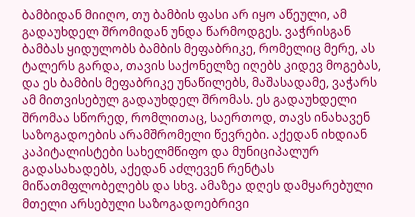ბამბიდან მიიღო, თუ ბამბის ფასი არ იყო აწეული, ამ გადაუხდელ შრომიდან უნდა წარმოდგეს. ვაჭრისგან ბამბას ყიდულობს ბამბის მეფაბრიკე, რომელიც მერე, ას ტალერს გარდა, თავის საქონელზე იღებს კიდევ მოგებას, და ეს ბამბის მეფაბრიკე უნაწილებს, მაშასადამე, ვაჭარს ამ მითვისებულ გადაუხდელ შრომას. ეს გადაუხდელი შრომაა სწორედ, რომლითაც, საერთოდ, თავს ინახავენ საზოგადოების არამშრომელი წევრები. აქედან იხდიან კაპიტალისტები სახელმწიფო და მუნიციპალურ გადასახადებს, აქედან აძლევენ რენტას მიწათმფლობელებს და სხვ. ამაზეა დღეს დამყარებული მთელი არსებული საზოგადოებრივი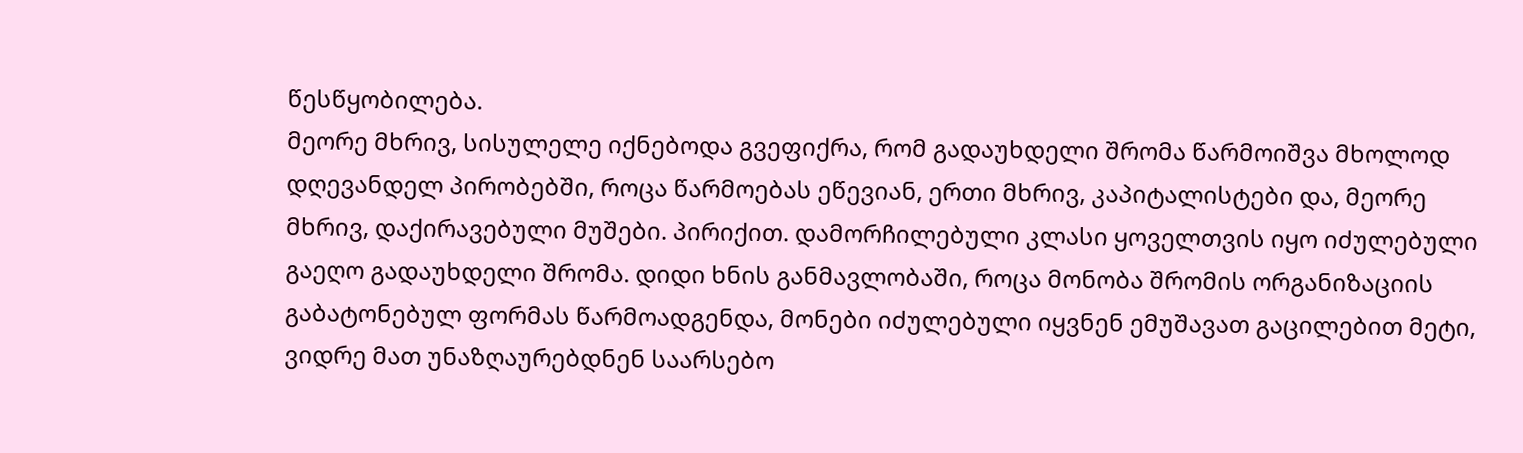წესწყობილება.
მეორე მხრივ, სისულელე იქნებოდა გვეფიქრა, რომ გადაუხდელი შრომა წარმოიშვა მხოლოდ დღევანდელ პირობებში, როცა წარმოებას ეწევიან, ერთი მხრივ, კაპიტალისტები და, მეორე მხრივ, დაქირავებული მუშები. პირიქით. დამორჩილებული კლასი ყოველთვის იყო იძულებული გაეღო გადაუხდელი შრომა. დიდი ხნის განმავლობაში, როცა მონობა შრომის ორგანიზაციის გაბატონებულ ფორმას წარმოადგენდა, მონები იძულებული იყვნენ ემუშავათ გაცილებით მეტი, ვიდრე მათ უნაზღაურებდნენ საარსებო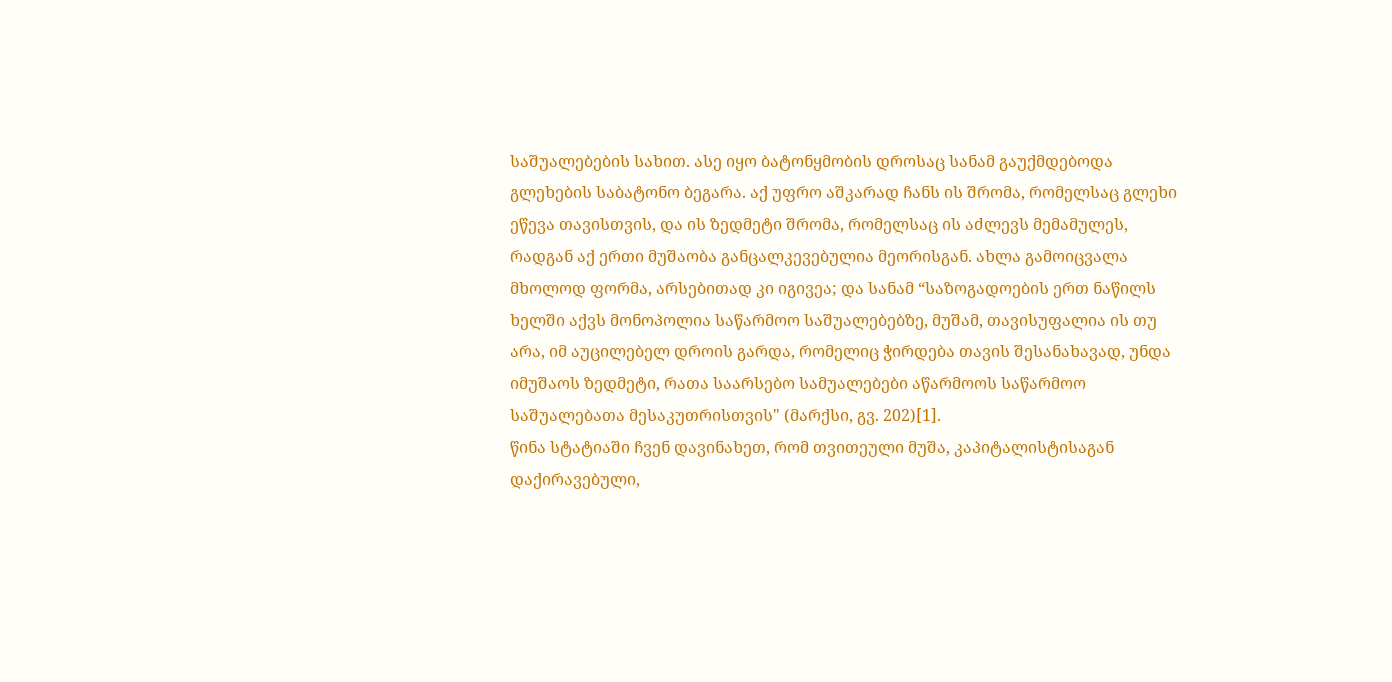საშუალებების სახით. ასე იყო ბატონყმობის დროსაც სანამ გაუქმდებოდა გლეხების საბატონო ბეგარა. აქ უფრო აშკარად ჩანს ის შრომა, რომელსაც გლეხი ეწევა თავისთვის, და ის ზედმეტი შრომა, რომელსაც ის აძლევს მემამულეს, რადგან აქ ერთი მუშაობა განცალკევებულია მეორისგან. ახლა გამოიცვალა მხოლოდ ფორმა, არსებითად კი იგივეა; და სანამ “საზოგადოების ერთ ნაწილს ხელში აქვს მონოპოლია საწარმოო საშუალებებზე, მუშამ, თავისუფალია ის თუ არა, იმ აუცილებელ დროის გარდა, რომელიც ჭირდება თავის შესანახავად, უნდა იმუშაოს ზედმეტი, რათა საარსებო სამუალებები აწარმოოს საწარმოო საშუალებათა მესაკუთრისთვის" (მარქსი, გვ. 202)[1].
წინა სტატიაში ჩვენ დავინახეთ, რომ თვითეული მუშა, კაპიტალისტისაგან დაქირავებული,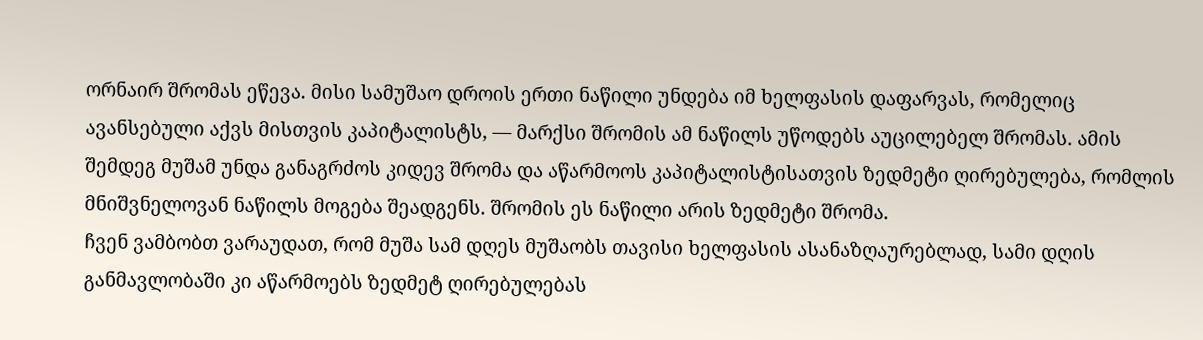ორნაირ შრომას ეწევა. მისი სამუშაო დროის ერთი ნაწილი უნდება იმ ხელფასის დაფარვას, რომელიც ავანსებული აქვს მისთვის კაპიტალისტს, — მარქსი შრომის ამ ნაწილს უწოდებს აუცილებელ შრომას. ამის შემდეგ მუშამ უნდა განაგრძოს კიდევ შრომა და აწარმოოს კაპიტალისტისათვის ზედმეტი ღირებულება, რომლის მნიშვნელოვან ნაწილს მოგება შეადგენს. შრომის ეს ნაწილი არის ზედმეტი შრომა.
ჩვენ ვამბობთ ვარაუდათ, რომ მუშა სამ დღეს მუშაობს თავისი ხელფასის ასანაზღაურებლად, სამი დღის განმავლობაში კი აწარმოებს ზედმეტ ღირებულებას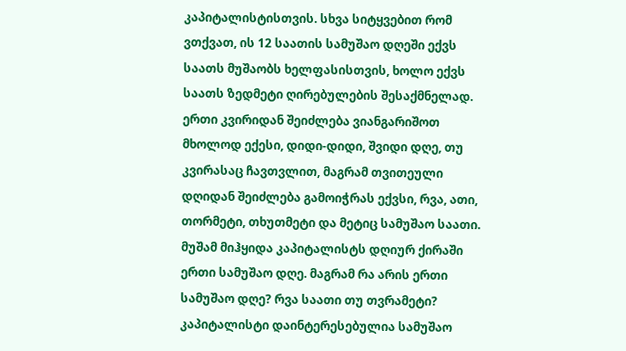კაპიტალისტისთვის. სხვა სიტყვებით რომ ვთქვათ, ის 12 საათის სამუშაო დღეში ექვს საათს მუშაობს ხელფასისთვის, ხოლო ექვს საათს ზედმეტი ღირებულების შესაქმნელად. ერთი კვირიდან შეიძლება ვიანგარიშოთ მხოლოდ ექესი, დიდი-დიდი, შვიდი დღე, თუ კვირასაც ჩავთვლით, მაგრამ თვითეული დღიდან შეიძლება გამოიჭრას ექვსი, რვა, ათი, თორმეტი, თხუთმეტი და მეტიც სამუშაო საათი. მუშამ მიჰყიდა კაპიტალისტს დღიურ ქირაში ერთი სამუშაო დღე. მაგრამ რა არის ერთი სამუშაო დღე? რვა საათი თუ თვრამეტი?
კაპიტალისტი დაინტერესებულია სამუშაო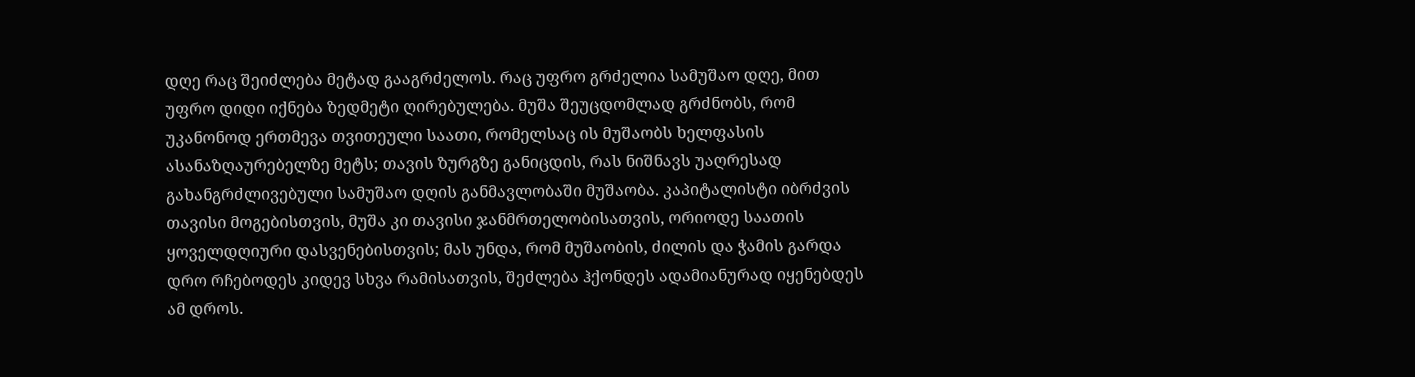დღე რაც შეიძლება მეტად გააგრძელოს. რაც უფრო გრძელია სამუშაო დღე, მით უფრო დიდი იქნება ზედმეტი ღირებულება. მუშა შეუცდომლად გრძნობს, რომ უკანონოდ ერთმევა თვითეული საათი, რომელსაც ის მუშაობს ხელფასის ასანაზღაურებელზე მეტს; თავის ზურგზე განიცდის, რას ნიშნავს უაღრესად გახანგრძლივებული სამუშაო დღის განმავლობაში მუშაობა. კაპიტალისტი იბრძვის თავისი მოგებისთვის, მუშა კი თავისი ჯანმრთელობისათვის, ორიოდე საათის ყოველდღიური დასვენებისთვის; მას უნდა, რომ მუშაობის, ძილის და ჭამის გარდა დრო რჩებოდეს კიდევ სხვა რამისათვის, შეძლება ჰქონდეს ადამიანურად იყენებდეს ამ დროს.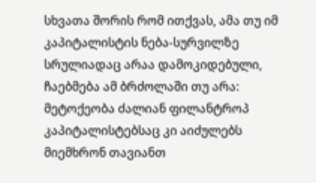სხვათა შორის რომ ითქვას, ამა თუ იმ კაპიტალისტის ნება-სურვილზე სრულიადაც არაა დამოკიდებული, ჩაებმება ამ ბრძოლაში თუ არა: მეტოქეობა ძალიან ფილანტროპ კაპიტალისტებსაც კი აიძულებს მიემხრონ თავიანთ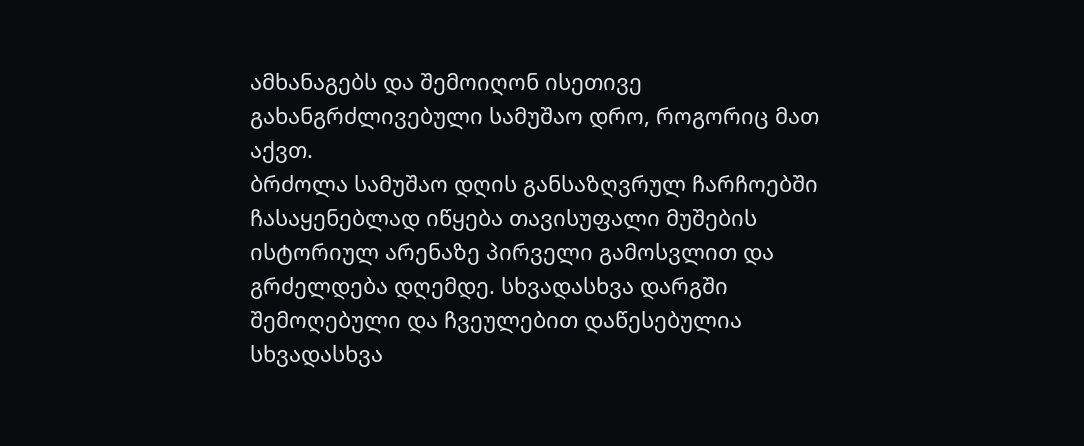ამხანაგებს და შემოიღონ ისეთივე გახანგრძლივებული სამუშაო დრო, როგორიც მათ აქვთ.
ბრძოლა სამუშაო დღის განსაზღვრულ ჩარჩოებში ჩასაყენებლად იწყება თავისუფალი მუშების ისტორიულ არენაზე პირველი გამოსვლით და გრძელდება დღემდე. სხვადასხვა დარგში შემოღებული და ჩვეულებით დაწესებულია სხვადასხვა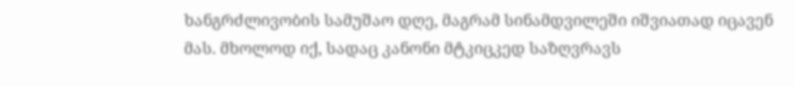ხანგრძლივობის სამუშაო დღე, მაგრამ სინამდვილეში იშვიათად იცავენ მას. მხოლოდ იქ, სადაც კანონი მტკიცკედ საზღვრავს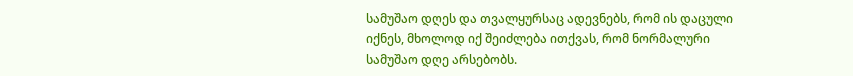სამუშაო დღეს და თვალყურსაც ადევნებს, რომ ის დაცული იქნეს, მხოლოდ იქ შეიძლება ითქვას, რომ ნორმალური სამუშაო დღე არსებობს.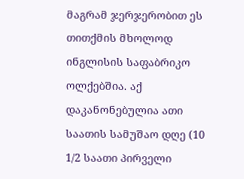მაგრამ ჯერჯერობით ეს თითქმის მხოლოდ ინგლისის საფაბრიკო ოლქებშია. აქ დაკანონებულია ათი საათის სამუშაო დღე (10 1/2 საათი პირველი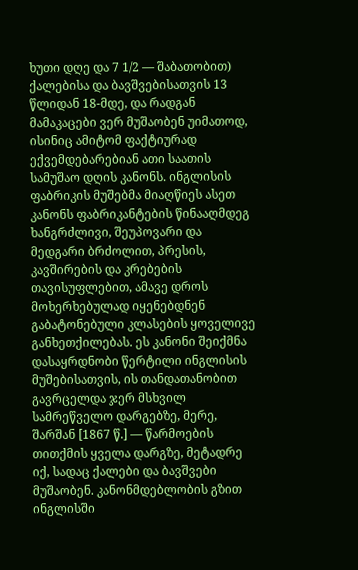ხუთი დღე და 7 1/2 — შაბათობით) ქალებისა და ბავშვებისათვის 13 წლიდან 18-მდე, და რადგან მამაკაცები ვერ მუშაობენ უიმათოდ, ისინიც ამიტომ ფაქტიურად ექვემდებარებიან ათი საათის სამუშაო დღის კანონს. ინგლისის ფაბრიკის მუშებმა მიაღწიეს ასეთ კანონს ფაბრიკანტების წინააღმდეგ ხანგრძლივი, შეუპოვარი და მედგარი ბრძოლით, პრესის, კავშირების და კრებების თავისუფლებით, ამავე დროს მოხერხებულად იყენებდნენ გაბატონებული კლასების ყოველივე განხეთქილებას. ეს კანონი შეიქმნა დასაყრდნობი წერტილი ინგლისის მუშებისათვის, ის თანდათანობით გავრცელდა ჯერ მსხვილ სამრეწველო დარგებზე, მერე, შარშან [1867 წ.] — წარმოების თითქმის ყველა დარგზე, მეტადრე იქ, სადაც ქალები და ბავშვები მუშაობენ. კანონმდებლობის გზით ინგლისში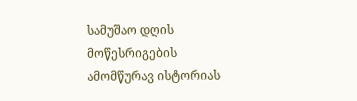სამუშაო დღის მოწესრიგების ამომწურავ ისტორიას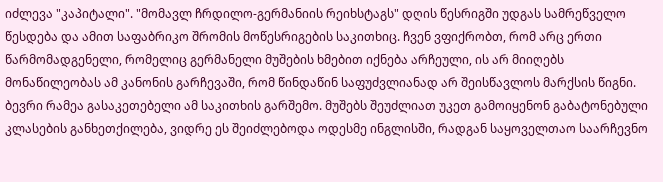იძლევა "კაპიტალი". "მომავლ ჩრდილო-გერმანიის რეიხსტაგს" დღის წესრიგში უდგას სამრეწველო წესდება და ამით საფაბრიკო შრომის მოწესრიგების საკითხიც. ჩვენ ვფიქრობთ, რომ არც ერთი წარმომადგენელი, რომელიც გერმანელი მუშების ხმებით იქნება არჩეული, ის არ მიიღებს მონაწილეობას ამ კანონის გარჩევაში, რომ წინდაწინ საფუძვლიანად არ შეისწავლოს მარქსის წიგნი. ბევრი რამეა გასაკეთებელი ამ საკითხის გარშემო. მუშებს შეუძლიათ უკეთ გამოიყენონ გაბატონებული კლასების განხეთქილება, ვიდრე ეს შეიძლებოდა ოდესმე ინგლისში, რადგან საყოველთაო საარჩევნო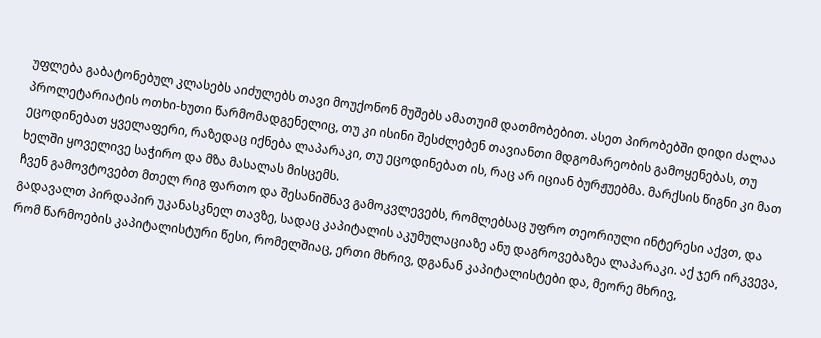უფლება გაბატონებულ კლასებს აიძულებს თავი მოუქონონ მუშებს ამათუიმ დათმობებით. ასეთ პირობებში დიდი ძალაა პროლეტარიატის ოთხი-ხუთი წარმომადგენელიც, თუ კი ისინი შესძლებენ თავიანთი მდგომარეობის გამოყენებას, თუ ეცოდინებათ ყველაფერი, რაზედაც იქნება ლაპარაკი, თუ ეცოდინებათ ის, რაც არ იციან ბურჟუებმა. მარქსის წიგნი კი მათ ხელში ყოველივე საჭირო და მზა მასალას მისცემს.
ჩვენ გამოვტოვებთ მთელ რიგ ფართო და შესანიშნავ გამოკვლევებს, რომლებსაც უფრო თეორიული ინტერესი აქვთ, და გადავალთ პირდაპირ უკანასკნელ თავზე, სადაც კაპიტალის აკუმულაციაზე ანუ დაგროვებაზეა ლაპარაკი. აქ ჯერ ირკვევა, რომ წარმოების კაპიტალისტური წესი, რომელშიაც, ერთი მხრივ, დგანან კაპიტალისტები და, მეორე მხრივ,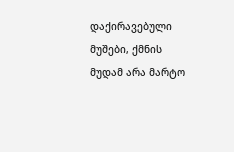დაქირავებული მუშები, ქმნის მუდამ არა მარტო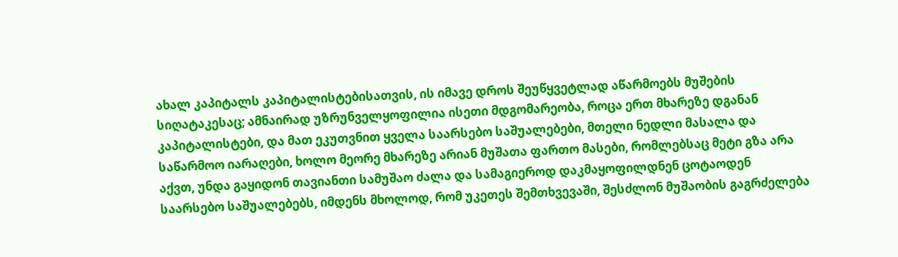ახალ კაპიტალს კაპიტალისტებისათვის, ის იმავე დროს შეუწყვეტლად აწარმოებს მუშების სიღატაკესაც; ამნაირად უზრუნველყოფილია ისეთი მდგომარეობა, როცა ერთ მხარეზე დგანან კაპიტალისტები, და მათ ეკუთვნით ყველა საარსებო საშუალებები, მთელი ნედლი მასალა და საწარმოო იარაღები, ხოლო მეორე მხარეზე არიან მუშათა ფართო მასები, რომლებსაც მეტი გზა არა აქვთ, უნდა გაყიდონ თავიანთი სამუშაო ძალა და სამაგიეროდ დაკმაყოფილდნენ ცოტაოდენ საარსებო საშუალებებს, იმდენს მხოლოდ, რომ უკეთეს შემთხვევაში, შესძლონ მუშაობის გაგრძელება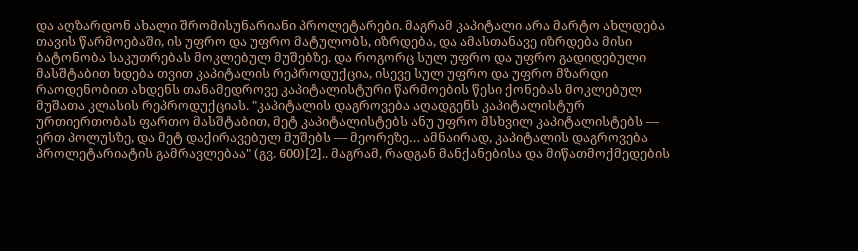და აღზარდონ ახალი შრომისუნარიანი პროლეტარები. მაგრამ კაპიტალი არა მარტო ახლდება თავის წარმოებაში, ის უფრო და უფრო მატულობს, იზრდება, და ამასთანავე იზრდება მისი ბატონობა საკუთრებას მოკლებულ მუშებზე. და როგორც სულ უფრო და უფრო გადიდებული მასშტაბით ხდება თვით კაპიტალის რეპროდუქცია, ისევე სულ უფრო და უფრო მზარდი რაოდენობით ახდენს თანამედროვე კაპიტალისტური წარმოების წესი ქონებას მოკლებულ მუშათა კლასის რეპროდუქციას. "კაპიტალის დაგროვება აღადგენს კაპიტალისტურ ურთიერთობას ფართო მასშტაბით, მეტ კაპიტალისტებს ანუ უფრო მსხვილ კაპიტალისტებს — ერთ პოლუსზე, და მეტ დაქირავებულ მუშებს — მეორეზე… ამნაირად, კაპიტალის დაგროვება პროლეტარიატის გამრავლებაა" (გვ. 600)[2].. მაგრამ, რადგან მანქანებისა და მიწათმოქმედების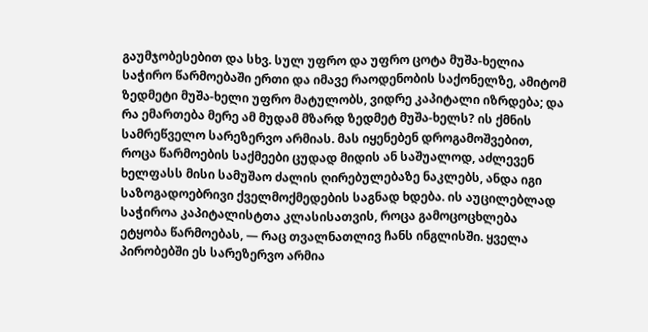გაუმჯობესებით და სხვ. სულ უფრო და უფრო ცოტა მუშა-ხელია საჭირო წარმოებაში ერთი და იმავე რაოდენობის საქონელზე, ამიტომ ზედმეტი მუშა-ხელი უფრო მატულობს, ვიდრე კაპიტალი იზრდება; და რა ემართება მერე ამ მუდამ მზარდ ზედმეტ მუშა-ხელს? ის ქმნის სამრეწველო სარეზერვო არმიას. მას იყენებენ დროგამოშვებით, როცა წარმოების საქმეები ცუდად მიდის ან საშუალოდ, აძლევენ ხელფასს მისი სამუშაო ძალის ღირებულებაზე ნაკლებს, ანდა იგი საზოგადოებრივი ქველმოქმედების საგნად ხდება. ის აუცილებლად საჭიროა კაპიტალისტთა კლასისათვის, როცა გამოცოცხლება ეტყობა წარმოებას, — რაც თვალნათლივ ჩანს ინგლისში. ყველა პირობებში ეს სარეზერვო არმია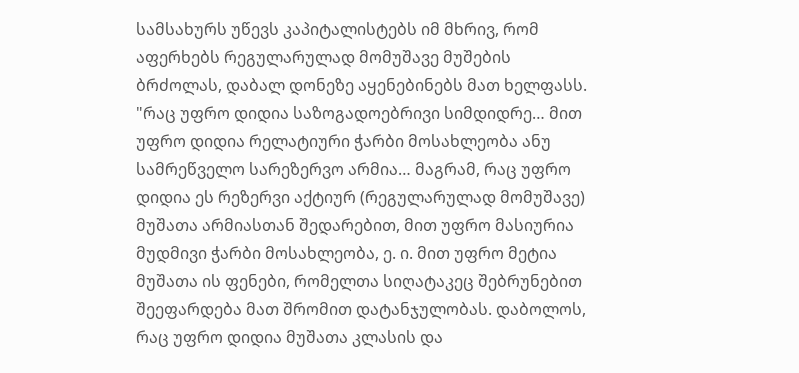სამსახურს უწევს კაპიტალისტებს იმ მხრივ, რომ აფერხებს რეგულარულად მომუშავე მუშების ბრძოლას, დაბალ დონეზე აყენებინებს მათ ხელფასს. "რაც უფრო დიდია საზოგადოებრივი სიმდიდრე… მით უფრო დიდია რელატიური ჭარბი მოსახლეობა ანუ სამრეწველო სარეზერვო არმია… მაგრამ, რაც უფრო დიდია ეს რეზერვი აქტიურ (რეგულარულად მომუშავე) მუშათა არმიასთან შედარებით, მით უფრო მასიურია მუდმივი ჭარბი მოსახლეობა, ე. ი. მით უფრო მეტია მუშათა ის ფენები, რომელთა სიღატაკეც შებრუნებით შეეფარდება მათ შრომით დატანჯულობას. დაბოლოს, რაც უფრო დიდია მუშათა კლასის და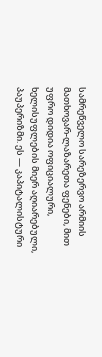სამრეწველო სარეზერვო არმიის მათხოვარ-ლაზარეთა ფენები, მით უფრო დიდია ოფიციალური, ხელისუფლების მიერ აღიარებული, პაუპერიზმი. ეს — კაპიტალისტური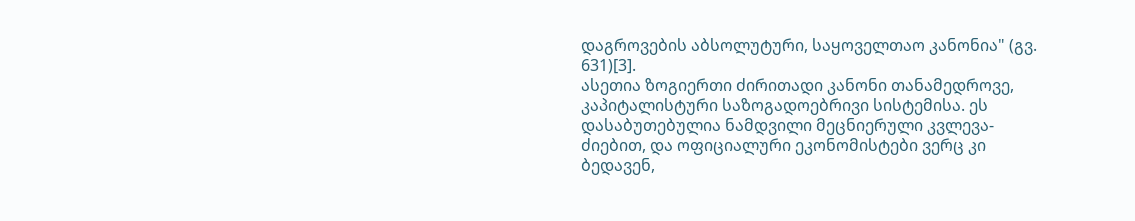დაგროვების აბსოლუტური, საყოველთაო კანონია" (გვ. 631)[3].
ასეთია ზოგიერთი ძირითადი კანონი თანამედროვე, კაპიტალისტური საზოგადოებრივი სისტემისა. ეს დასაბუთებულია ნამდვილი მეცნიერული კვლევა-ძიებით, და ოფიციალური ეკონომისტები ვერც კი ბედავენ,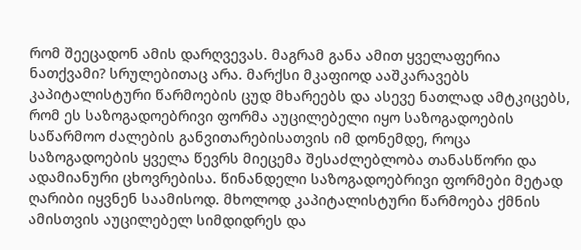რომ შეეცადონ ამის დარღვევას. მაგრამ განა ამით ყველაფერია ნათქვამი? სრულებითაც არა. მარქსი მკაფიოდ ააშკარავებს კაპიტალისტური წარმოების ცუდ მხარეებს და ასევე ნათლად ამტკიცებს, რომ ეს საზოგადოებრივი ფორმა აუცილებელი იყო საზოგადოების საწარმოო ძალების განვითარებისათვის იმ დონემდე, როცა საზოგადოების ყველა წევრს მიეცემა შესაძლებლობა თანასწორი და ადამიანური ცხოვრებისა. წინანდელი საზოგადოებრივი ფორმები მეტად ღარიბი იყვნენ საამისოდ. მხოლოდ კაპიტალისტური წარმოება ქმნის ამისთვის აუცილებელ სიმდიდრეს და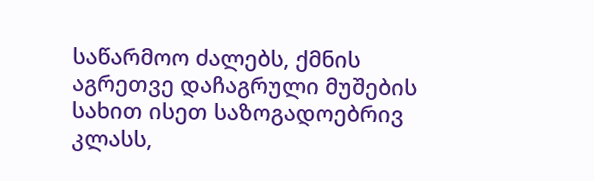საწარმოო ძალებს, ქმნის აგრეთვე დაჩაგრული მუშების სახით ისეთ საზოგადოებრივ კლასს,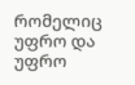რომელიც უფრო და უფრო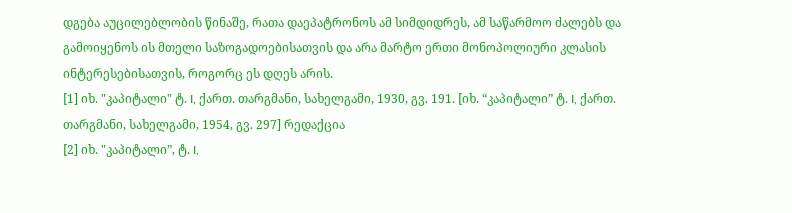დგება აუცილებლობის წინაშე, რათა დაეპატრონოს ამ სიმდიდრეს, ამ საწარმოო ძალებს და გამოიყენოს ის მთელი საზოგადოებისათვის და არა მარტო ერთი მონოპოლიური კლასის ინტერესებისათვის, როგორც ეს დღეს არის.
[1] იხ. "კაპიტალი" ტ. I, ქართ. თარგმანი, სახელგამი, 1930, გვ. 191. [იხ. “კაპიტალი” ტ. I, ქართ. თარგმანი, სახელგამი, 1954, გვ. 297] რედაქცია
[2] იხ. "კაპიტალი”, ტ. I,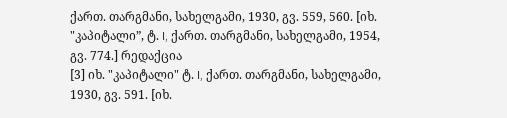ქართ. თარგმანი, სახელგამი, 1930, გვ. 559, 560. [იხ. "კაპიტალი”, ტ. I, ქართ. თარგმანი, სახელგამი, 1954, გვ. 774.] რედაქცია
[3] იხ. "კაპიტალი" ტ. I, ქართ. თარგმანი, სახელგამი, 1930, გვ. 591. [იხ.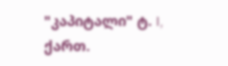"კაპიტალი" ტ. I, ქართ.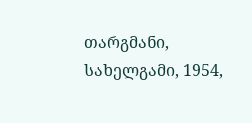თარგმანი, სახელგამი, 1954,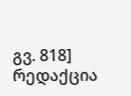გვ. 818] რედაქცია